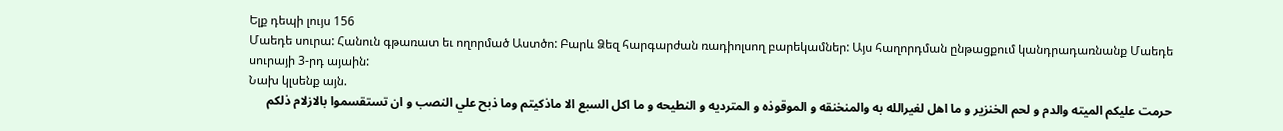Ելք դեպի լույս 156
Մաեդե սուրա: Հանուն գթառատ եւ ողորմած Աստծո: Բարև Ձեզ հարգարժան ռադիոլսող բարեկամներ: Այս հաղորդման ընթացքում կանդրադառնանք Մաեդե սուրայի 3-րդ այաին:
Նախ կլսենք այն.
حرمت عليكم الميته والدم و لحم الخنزير و ما اهل لغيرالله به والمنخنقه و الموقوذه و المترديه و النطيحه و ما اكل السبع الا ماذكيتم وما ذبح علي النصب و ان تستقسموا بالازلام ذلكم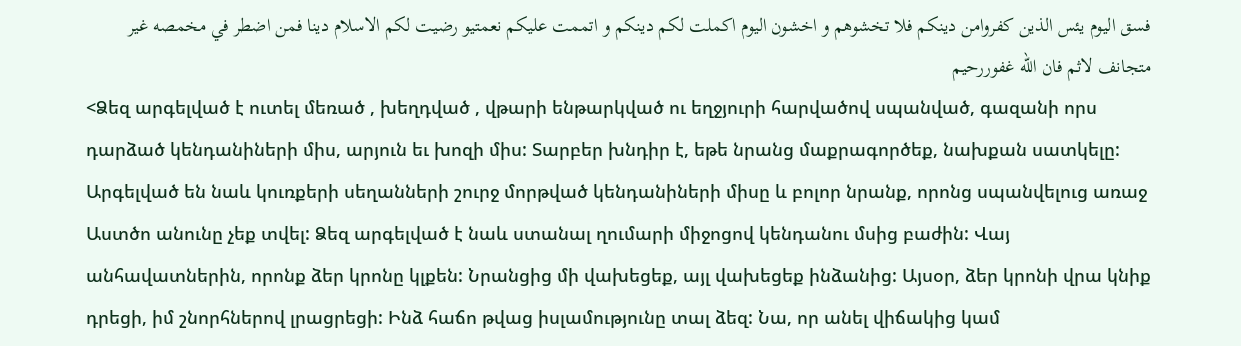فسق اليوم يئس الذين كفروامن دينكم فلا تخشوهم و اخشون اليوم اكملت لكم دينكم و اتممت عليكم نعمتيو رضيت لكم الاسلام دينا فمن اضطر في مخمصه غير متجانف لاثم فان الله غفوررحيم
<Ձեզ արգելված է ուտել մեռած , խեղդված , վթարի ենթարկված ու եղջյուրի հարվածով սպանված, գազանի որս դարձած կենդանիների միս, արյուն եւ խոզի միս: Տարբեր խնդիր է, եթե նրանց մաքրագործեք, նախքան սատկելը: Արգելված են նաև կուռքերի սեղանների շուրջ մորթված կենդանիների միսը և բոլոր նրանք, որոնց սպանվելուց առաջ Աստծո անունը չեք տվել: Ձեզ արգելված է նաև ստանալ ղումարի միջոցով կենդանու մսից բաժին: Վայ անհավատներին, որոնք ձեր կրոնը կլքեն: Նրանցից մի վախեցեք, այլ վախեցեք ինձանից: Այսօր, ձեր կրոնի վրա կնիք դրեցի, իմ շնորհներով լրացրեցի: Ինձ հաճո թվաց իսլամությունը տալ ձեզ: Նա, որ անել վիճակից կամ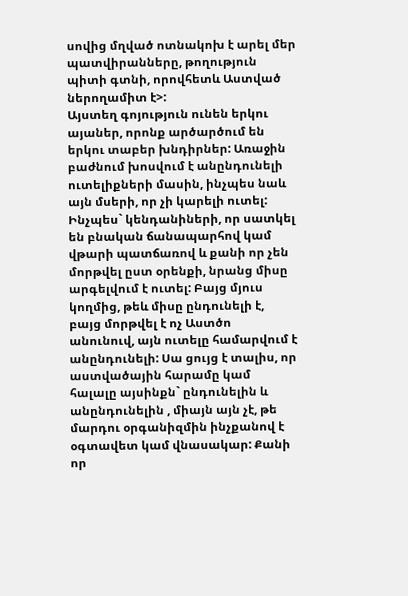սովից մղված ոտնակոխ է արել մեր պատվիրանները, թողություն պիտի գտնի, որովհետև Աստված ներողամիտ է>:
Այստեղ գոյություն ունեն երկու այաներ, որոնք արծարծում են երկու տաբեր խնդիրներ: Առաջին բաժնում խոսվում է անընդունելի ուտելիքների մասին, ինչպես նաև այն մսերի, որ չի կարելի ուտել: Ինչպես` կենդանիների, որ սատկել են բնական ճանապարհով կամ վթարի պատճառով և քանի որ չեն մորթվել ըստ օրենքի, նրանց միսը արգելվում է ուտել: Բայց մյուս կողմից, թեև միսը ընդունելի է, բայց մորթվել է ոչ Աստծո անունուվ, այն ուտելը համարվում է անընդունելի: Սա ցույց է տալիս, որ աստվածային հարամը կամ հալալը այսինքն` ընդունելին և անընդունելին , միայն այն չէ, թե մարդու օրգանիզմին ինչքանով է օգտավետ կամ վնասակար: Քանի որ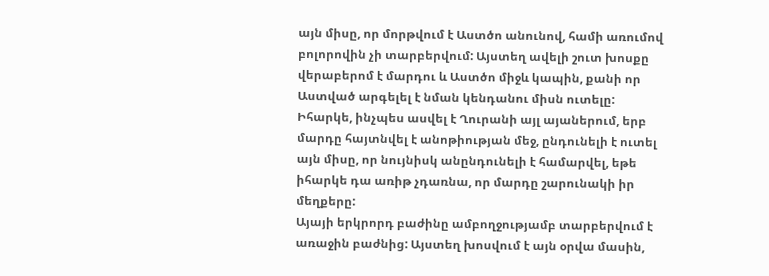այն միսը, որ մորթվում է Աստծո անունով, համի առումով բոլորովին չի տարբերվում: Այստեղ ավելի շուտ խոսքը վերաբերոմ է մարդու և Աստծո միջև կապին, քանի որ Աստված արգելել է նման կենդանու միսն ուտելը: Իհարկե, ինչպես ասվել է Ղուրանի այլ այաներում, երբ մարդը հայտնվել է անոթիության մեջ, ընդունելի է ուտել այն միսը, որ նույնիսկ անընդունելի է համարվել, եթե իհարկե դա առիթ չդառնա, որ մարդը շարունակի իր մեղքերը:
Այայի երկրորդ բաժինը ամբողջությամբ տարբերվում է առաջին բաժնից: Այստեղ խոսվում է այն օրվա մասին,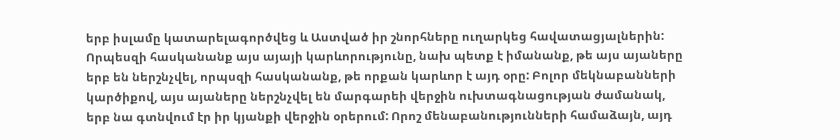երբ իսլամը կատարելագործվեց և Աստված իր շնորհները ուղարկեց հավատացյալներին: Որպեսզի հասկանանք այս այայի կարևորությունը, նախ պետք է իմանանք, թե այս այաները երբ են ներշնչվել, որպսզի հասկանանք, թե որքան կարևոր է այդ օրը: Բոլոր մեկնաբանների կարծիքով, այս այաները ներշնչվել են մարգարեի վերջին ուխտագնացության ժամանակ, երբ նա գտնվում էր իր կյանքի վերջին օրերում: Որոշ մենաբանությունների համաձայն, այդ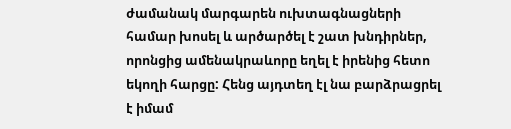ժամանակ մարգարեն ուխտագնացների համար խոսել և արծարծել է շատ խնդիրներ, որոնցից ամենակրաևորը եղել է իրենից հետո եկողի հարցը: Հենց այդտեղ էլ նա բարձրացրել է իմամ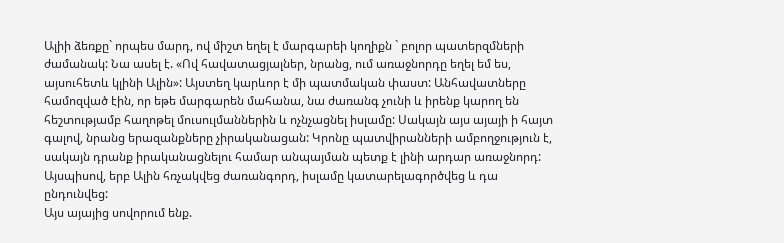Ալիի ձեռքը` որպես մարդ, ով միշտ եղել է մարգարեի կողիքն ` բոլոր պատերզմների ժամանակ: Նա ասել է. «Ով հավատացյալներ, նրանց, ում առաջնորդը եղել եմ ես, այսուհետև կլինի Ալին»: Այստեղ կարևոր է մի պատմական փաստ: Անհավատները համոզված էին, որ եթե մարգարեն մահանա, նա ժառանգ չունի և իրենք կարող են հեշտությամբ հաղոթել մուսուլմաններին և ոչնչացնել իսլամը: Սակայն այս այայի ի հայտ գալով, նրանց երազանքները չիրականացան: Կրոնը պատվիրանների ամբողջություն է, սակայն դրանք իրականացնելու համար անպայման պետք է լինի արդար առաջնորդ: Այսպիսով, երբ Ալին հռչակվեց ժառանգորդ, իսլամը կատարելագործվեց և դա ընդունվեց:
Այս այայից սովորում ենք.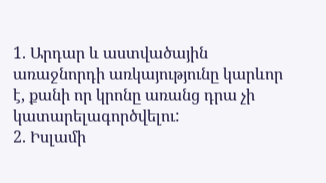1. Արդար և աստվածային առաջնորդի առկայությունը կարևոր է, քանի որ կրոնը առանց դրա չի կատարելագործվելու:
2. Իսլամի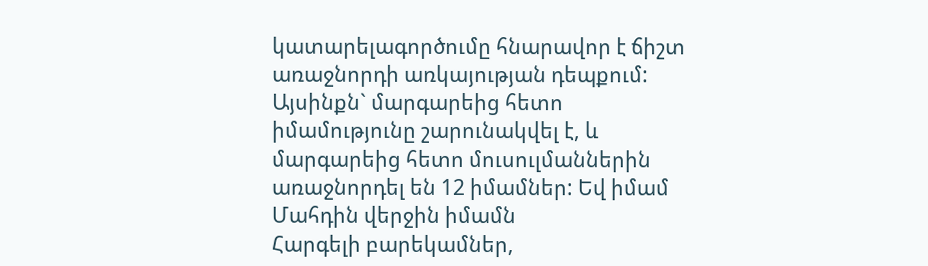կատարելագործումը հնարավոր է ճիշտ առաջնորդի առկայության դեպքում: Այսինքն` մարգարեից հետո իմամությունը շարունակվել է, և մարգարեից հետո մուսուլմաններին առաջնորդել են 12 իմամներ: Եվ իմամ Մահդին վերջին իմամն
Հարգելի բարեկամներ,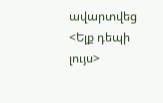ավարտվեց <Ելք դեպի լույս>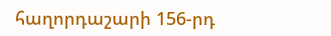հաղորդաշարի 156-րդ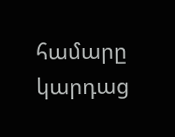համարը կարդաց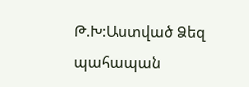Թ.Խ:Աստված Ձեզ պահապան